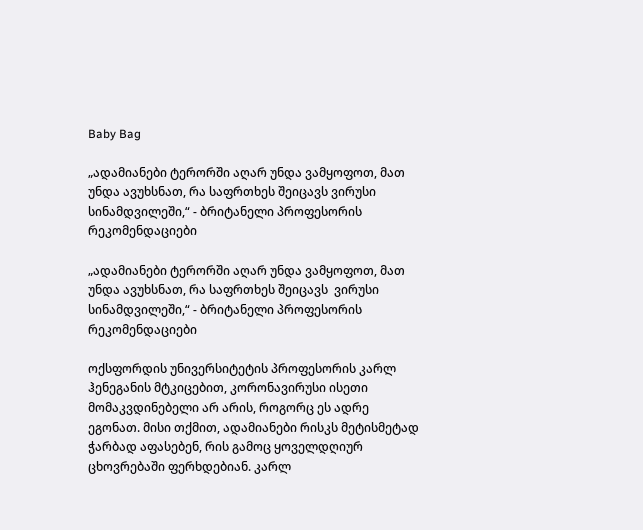Baby Bag

„ადამიანები ტერორში აღარ უნდა ვამყოფოთ, მათ უნდა ავუხსნათ, რა საფრთხეს შეიცავს ვირუსი სინამდვილეში,“ - ბრიტანელი პროფესორის რეკომენდაციები

„ადამიანები ტერორში აღარ უნდა ვამყოფოთ, მათ უნდა ავუხსნათ, რა საფრთხეს შეიცავს  ვირუსი სინამდვილეში,“ - ბრიტანელი პროფესორის რეკომენდაციები

ოქსფორდის უნივერსიტეტის პროფესორის კარლ ჰენეგანის მტკიცებით, კორონავირუსი ისეთი მომაკვდინებელი არ არის, როგორც ეს ადრე ეგონათ. მისი თქმით, ადამიანები რისკს მეტისმეტად ჭარბად აფასებენ, რის გამოც ყოველდღიურ ცხოვრებაში ფერხდებიან. კარლ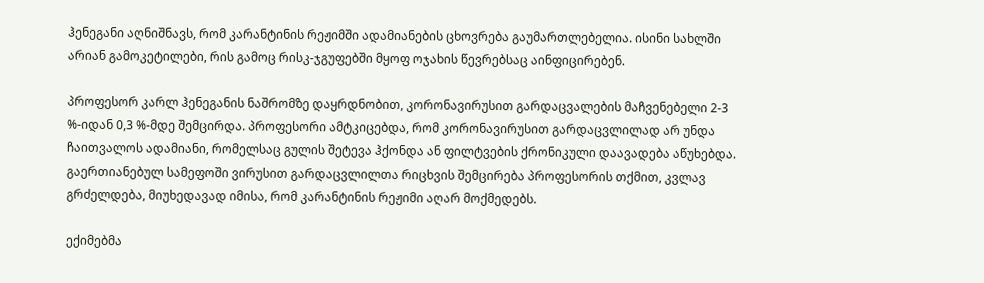ჰენეგანი აღნიშნავს, რომ კარანტინის რეჟიმში ადამიანების ცხოვრება გაუმართლებელია. ისინი სახლში არიან გამოკეტილები, რის გამოც რისკ-ჯგუფებში მყოფ ოჯახის წევრებსაც აინფიცირებენ.

პროფესორ კარლ ჰენეგანის ნაშრომზე დაყრდნობით, კორონავირუსით გარდაცვალების მაჩვენებელი 2-3 %-იდან 0,3 %-მდე შემცირდა. პროფესორი ამტკიცებდა, რომ კორონავირუსით გარდაცვლილად არ უნდა ჩაითვალოს ადამიანი, რომელსაც გულის შეტევა ჰქონდა ან ფილტვების ქრონიკული დაავადება აწუხებდა. გაერთიანებულ სამეფოში ვირუსით გარდაცვლილთა რიცხვის შემცირება პროფესორის თქმით, კვლავ გრძელდება, მიუხედავად იმისა, რომ კარანტინის რეჟიმი აღარ მოქმედებს.

ექიმებმა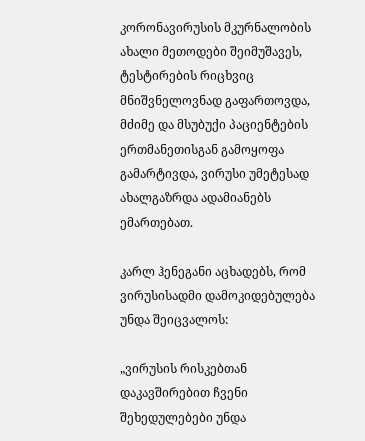კორონავირუსის მკურნალობის ახალი მეთოდები შეიმუშავეს, ტესტირების რიცხვიც მნიშვნელოვნად გაფართოვდა, მძიმე და მსუბუქი პაციენტების ერთმანეთისგან გამოყოფა გამარტივდა, ვირუსი უმეტესად ახალგაზრდა ადამიანებს ემართებათ.

კარლ ჰენეგანი აცხადებს, რომ ვირუსისადმი დამოკიდებულება უნდა შეიცვალოს:

„ვირუსის რისკებთან დაკავშირებით ჩვენი შეხედულებები უნდა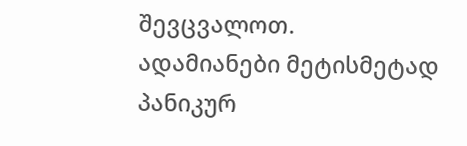შევცვალოთ. ადამიანები მეტისმეტად პანიკურ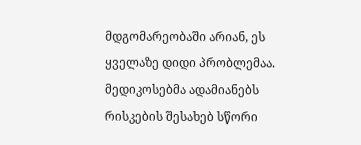მდგომარეობაში არიან, ეს ყველაზე დიდი პრობლემაა. მედიკოსებმა ადამიანებს რისკების შესახებ სწორი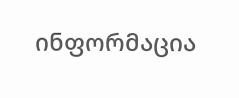ინფორმაცია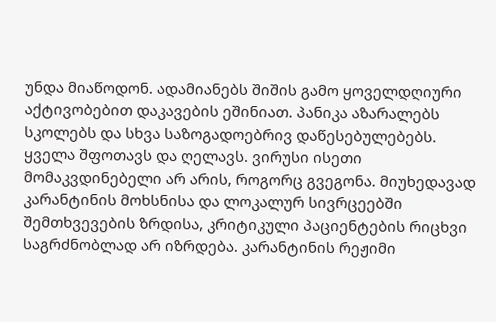უნდა მიაწოდონ. ადამიანებს შიშის გამო ყოველდღიური აქტივობებით დაკავების ეშინიათ. პანიკა აზარალებს სკოლებს და სხვა საზოგადოებრივ დაწესებულებებს. ყველა შფოთავს და ღელავს. ვირუსი ისეთი მომაკვდინებელი არ არის, როგორც გვეგონა. მიუხედავად კარანტინის მოხსნისა და ლოკალურ სივრცეებში შემთხვევების ზრდისა, კრიტიკული პაციენტების რიცხვი საგრძნობლად არ იზრდება. კარანტინის რეჟიმი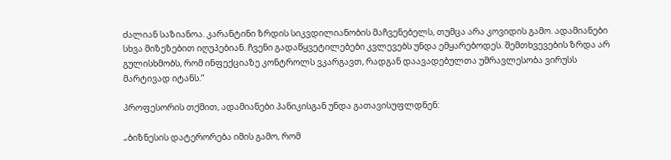ძალიან საზიანოა. კარანტინი ზრდის სიკვდილიანობის მაჩვენებელს, თუმცა არა კოვიდის გამო. ადამიანები სხვა მიზეზებით იღუპებიან. ჩვენი გადაწყვეტილებები კვლევებს უნდა ემყარებოდეს. შემთხვევების ზრდა არ გულისხმობს, რომ ინფექციაზე კონტროლს ვკარგავთ, რადგან დაავადებულთა უმრავლესობა ვირუსს მარტივად იტანს.“

პროფესორის თქმით, ადამიანები პანიკისგან უნდა გათავისუფლდნენ:

„ბიზნესის დატერორება იმის გამო, რომ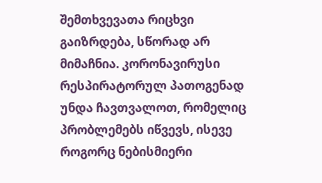შემთხვევათა რიცხვი გაიზრდება, სწორად არ მიმაჩნია. კორონავირუსი რესპირატორულ პათოგენად უნდა ჩავთვალოთ, რომელიც პრობლემებს იწვევს, ისევე როგორც ნებისმიერი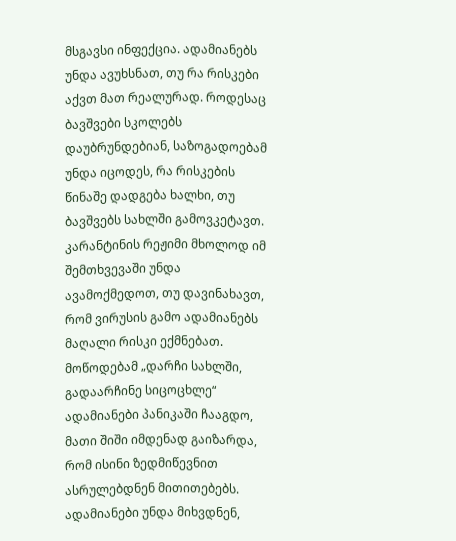მსგავსი ინფექცია. ადამიანებს უნდა ავუხსნათ, თუ რა რისკები აქვთ მათ რეალურად. როდესაც ბავშვები სკოლებს დაუბრუნდებიან, საზოგადოებამ უნდა იცოდეს, რა რისკების წინაშე დადგება ხალხი, თუ ბავშვებს სახლში გამოვკეტავთ. კარანტინის რეჟიმი მხოლოდ იმ შემთხვევაში უნდა ავამოქმედოთ, თუ დავინახავთ, რომ ვირუსის გამო ადამიანებს მაღალი რისკი ექმნებათ. მოწოდებამ „დარჩი სახლში, გადაარჩინე სიცოცხლე“ ადამიანები პანიკაში ჩააგდო, მათი შიში იმდენად გაიზარდა, რომ ისინი ზედმიწევნით ასრულებდნენ მითითებებს. ადამიანები უნდა მიხვდნენ,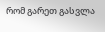რომ გარეთ გასვლა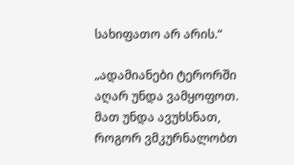სახიფათო არ არის.“

„ადამიანები ტერორში აღარ უნდა ვამყოფოთ. მათ უნდა ავუხსნათ, როგორ ვმკურნალობთ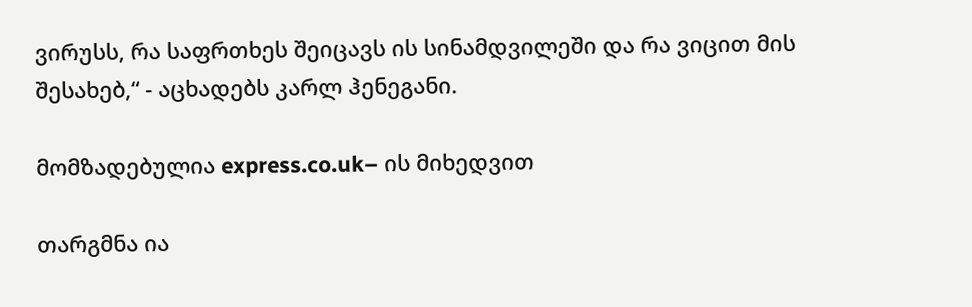ვირუსს, რა საფრთხეს შეიცავს ის სინამდვილეში და რა ვიცით მის შესახებ,“ - აცხადებს კარლ ჰენეგანი.

მომზადებულია express.co.uk– ის მიხედვით

თარგმნა ია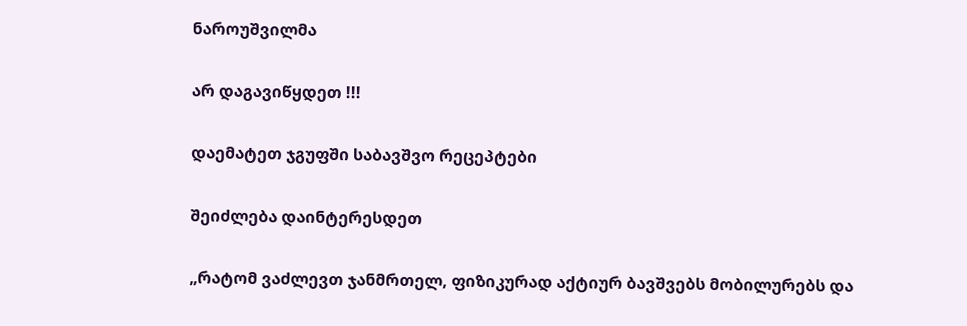ნაროუშვილმა

არ დაგავიწყდეთ !!!

დაემატეთ ჯგუფში საბავშვო რეცეპტები

შეიძლება დაინტერესდეთ

„რატომ ვაძლევთ ჯანმრთელ, ფიზიკურად აქტიურ ბავშვებს მობილურებს და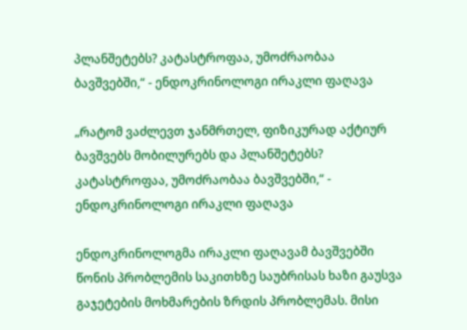პლანშეტებს? კატასტროფაა, უმოძრაობაა ბავშვებში,“ - ენდოკრინოლოგი ირაკლი ფაღავა

„რატომ ვაძლევთ ჯანმრთელ, ფიზიკურად აქტიურ ბავშვებს მობილურებს და პლანშეტებს? კატასტროფაა, უმოძრაობაა ბავშვებში,“ - ენდოკრინოლოგი ირაკლი ფაღავა

ენდოკრინოლოგმა ირაკლი ფაღავამ ბავშვებში წონის პრობლემის საკითხზე საუბრისას ხაზი გაუსვა გაჯეტების მოხმარების ზრდის პრობლემას. მისი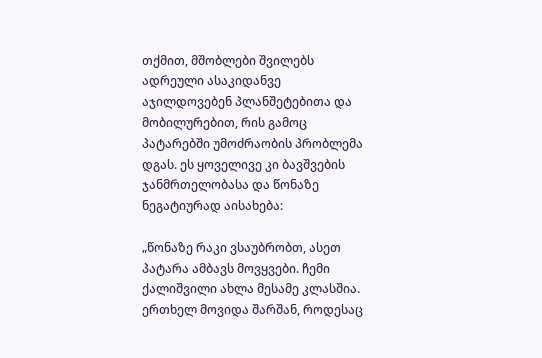თქმით, მშობლები შვილებს ადრეული ასაკიდანვე აჯილდოვებენ პლანშეტებითა და მობილურებით, რის გამოც პატარებში უმოძრაობის პრობლემა დგას. ეს ყოველივე კი ბავშვების ჯანმრთელობასა და წონაზე ნეგატიურად აისახება:

„წონაზე რაკი ვსაუბრობთ, ასეთ პატარა ამბავს მოვყვები. ჩემი ქალიშვილი ახლა მესამე კლასშია. ერთხელ მოვიდა შარშან, როდესაც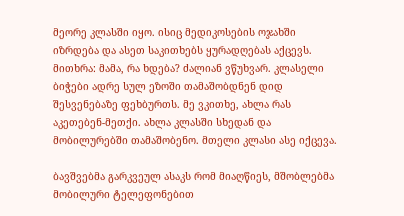მეორე კლასში იყო. ისიც მედიკოსების ოჯახში იზრდება და ასეთ საკითხებს ყურადღებას აქცევს. მითხრა: მამა, რა ხდება? ძალიან ვწუხვარ. კლასელი ბიჭები ადრე სულ ეზოში თამაშობდნენ დიდ შესვენებაზე ფეხბურთს. მე ვკითხე, ახლა რას აკეთებენ-მეთქი. ახლა კლასში სხედან და მობილურებში თამაშობენო. მთელი კლასი ასე იქცევა.

ბავშვებმა გარკვეულ ასაკს რომ მიაღწიეს, მშობლებმა მობილური ტელეფონებით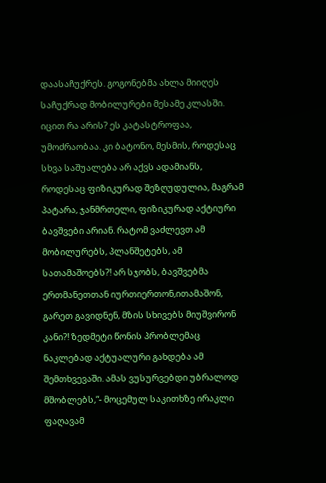დაასაჩუქრეს. გოგონებმა ახლა მიიღეს საჩუქრად მობილურები მესამე კლასში. იცით რა არის? ეს კატასტროფაა, უმოძრაობაა. კი ბატონო, მესმის, როდესაც სხვა საშუალება არ აქვს ადამიანს, როდესაც ფიზიკურად შეზღუდულია, მაგრამ პატარა, ჯანმრთელი, ფიზიკურად აქტიური ბავშვები არიან. რატომ ვაძლევთ ამ მობილურებს, პლანშეტებს, ამ სათამაშოებს?! არ სჯობს, ბავშვებმა ერთმანეთთან იურთიერთონ,ითამაშონ, გარეთ გავიდნენ, მზის სხივებს მიუშვირონ კანი?! ზედმეტი წონის პრობლემაც ნაკლებად აქტუალური გახდება ამ შემთხვევაში. ამას ვუსურვებდი უბრალოდ მშობლებს,“- მოცემულ საკითხზე ირაკლი ფაღავამ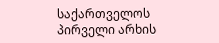საქართველოს პირველი არხის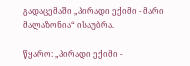გადაცემაში „პირადი ექიმი - მარი მალაზონია“ ისაუბრა.

წყარო: „პირადი ექიმი -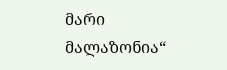მარი მალაზონია“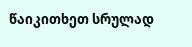წაიკითხეთ სრულად